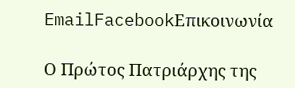EmailFacebookΕπικοινωνία

Ο Πρώτος Πατριάρχης της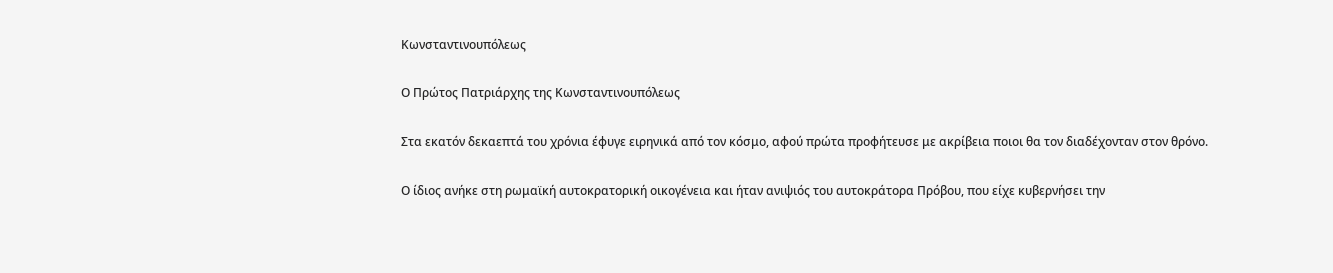Κωνσταντινουπόλεως

Ο Πρώτος Πατριάρχης της Κωνσταντινουπόλεως

Στα εκατόν δεκαεπτά του χρόνια έφυγε ειρηνικά από τον κόσμο, αφού πρώτα προφήτευσε με ακρίβεια ποιοι θα τον διαδέχονταν στον θρόνο.

Ο ίδιος ανήκε στη ρωμαϊκή αυτοκρατορική οικογένεια και ήταν ανιψιός του αυτοκράτορα Πρόβου, που είχε κυβερνήσει την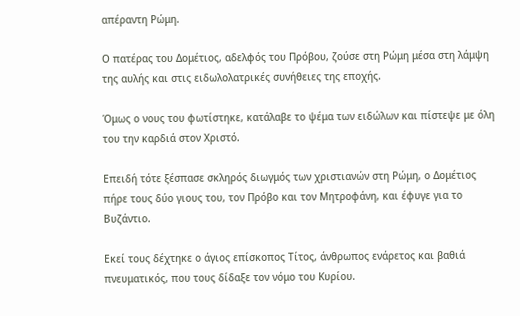απέραντη Ρώμη.

Ο πατέρας του Δομέτιος, αδελφός του Πρόβου, ζούσε στη Ρώμη μέσα στη λάμψη της αυλής και στις ειδωλολατρικές συνήθειες της εποχής.

Όμως ο νους του φωτίστηκε, κατάλαβε το ψέμα των ειδώλων και πίστεψε με όλη του την καρδιά στον Χριστό.

Επειδή τότε ξέσπασε σκληρός διωγμός των χριστιανών στη Ρώμη, ο Δομέτιος πήρε τους δύο γιους του, τον Πρόβο και τον Μητροφάνη, και έφυγε για το Βυζάντιο.

Εκεί τους δέχτηκε ο άγιος επίσκοπος Τίτος, άνθρωπος ενάρετος και βαθιά πνευματικός, που τους δίδαξε τον νόμο του Κυρίου.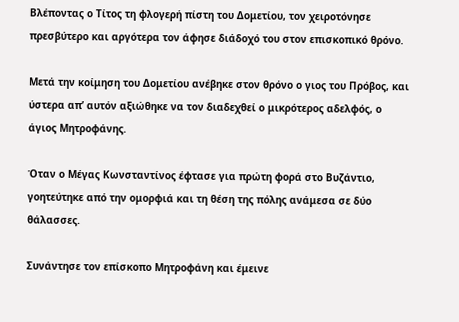Βλέποντας ο Τίτος τη φλογερή πίστη του Δομετίου, τον χειροτόνησε πρεσβύτερο και αργότερα τον άφησε διάδοχό του στον επισκοπικό θρόνο.

Μετά την κοίμηση του Δομετίου ανέβηκε στον θρόνο ο γιος του Πρόβος, και ύστερα απ’ αυτόν αξιώθηκε να τον διαδεχθεί ο μικρότερος αδελφός, ο άγιος Μητροφάνης.

Όταν ο Μέγας Κωνσταντίνος έφτασε για πρώτη φορά στο Βυζάντιο, γοητεύτηκε από την ομορφιά και τη θέση της πόλης ανάμεσα σε δύο θάλασσες.

Συνάντησε τον επίσκοπο Μητροφάνη και έμεινε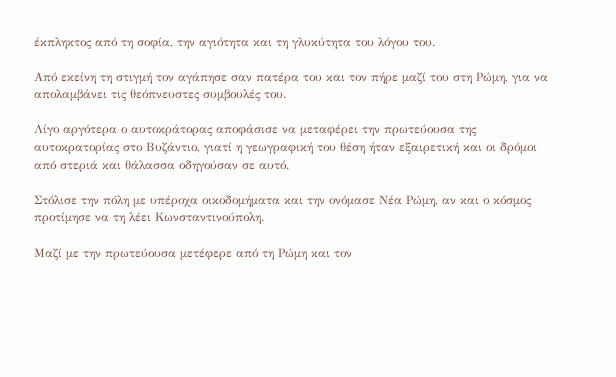έκπληκτος από τη σοφία, την αγιότητα και τη γλυκύτητα του λόγου του.

Από εκείνη τη στιγμή τον αγάπησε σαν πατέρα του και τον πήρε μαζί του στη Ρώμη, για να απολαμβάνει τις θεόπνευστες συμβουλές του.

Λίγο αργότερα ο αυτοκράτορας αποφάσισε να μεταφέρει την πρωτεύουσα της αυτοκρατορίας στο Βυζάντιο, γιατί η γεωγραφική του θέση ήταν εξαιρετική και οι δρόμοι από στεριά και θάλασσα οδηγούσαν σε αυτό.

Στόλισε την πόλη με υπέροχα οικοδομήματα και την ονόμασε Νέα Ρώμη, αν και ο κόσμος προτίμησε να τη λέει Κωνσταντινούπολη.

Μαζί με την πρωτεύουσα μετέφερε από τη Ρώμη και τον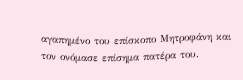αγαπημένο του επίσκοπο Μητροφάνη και τον ονόμασε επίσημα πατέρα του.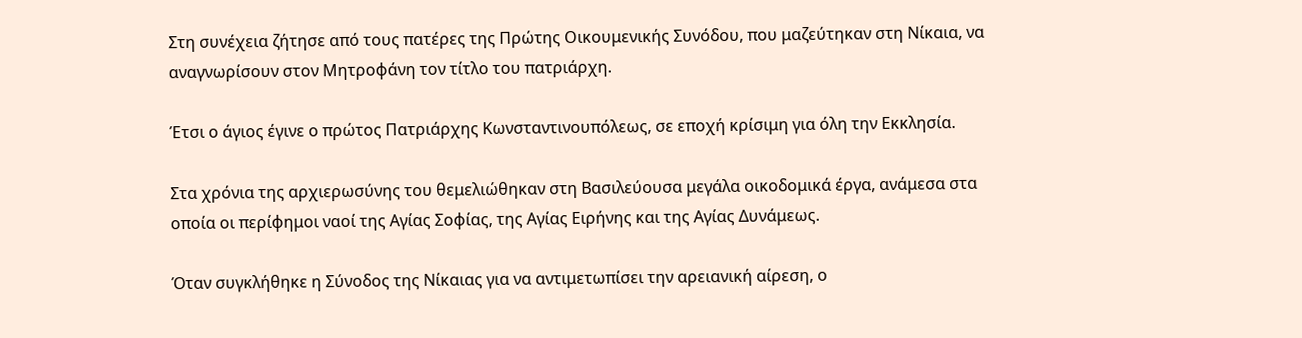Στη συνέχεια ζήτησε από τους πατέρες της Πρώτης Οικουμενικής Συνόδου, που μαζεύτηκαν στη Νίκαια, να αναγνωρίσουν στον Μητροφάνη τον τίτλο του πατριάρχη.

Έτσι ο άγιος έγινε ο πρώτος Πατριάρχης Κωνσταντινουπόλεως, σε εποχή κρίσιμη για όλη την Εκκλησία.

Στα χρόνια της αρχιερωσύνης του θεμελιώθηκαν στη Βασιλεύουσα μεγάλα οικοδομικά έργα, ανάμεσα στα οποία οι περίφημοι ναοί της Αγίας Σοφίας, της Αγίας Ειρήνης και της Αγίας Δυνάμεως.

Όταν συγκλήθηκε η Σύνοδος της Νίκαιας για να αντιμετωπίσει την αρειανική αίρεση, ο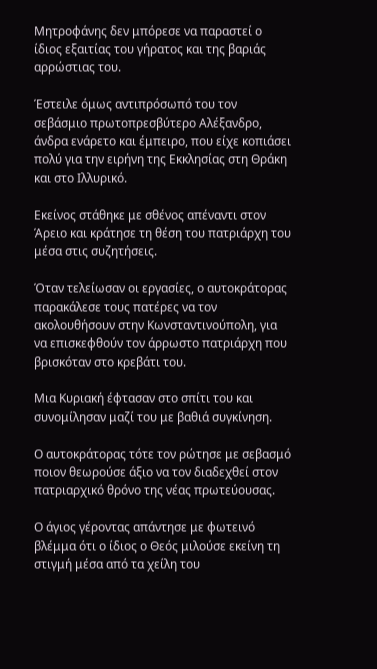Μητροφάνης δεν μπόρεσε να παραστεί ο ίδιος εξαιτίας του γήρατος και της βαριάς αρρώστιας του.

Έστειλε όμως αντιπρόσωπό του τον σεβάσμιο πρωτοπρεσβύτερο Αλέξανδρο, άνδρα ενάρετο και έμπειρο, που είχε κοπιάσει πολύ για την ειρήνη της Εκκλησίας στη Θράκη και στο Ιλλυρικό.

Εκείνος στάθηκε με σθένος απέναντι στον Άρειο και κράτησε τη θέση του πατριάρχη του μέσα στις συζητήσεις.

Όταν τελείωσαν οι εργασίες, ο αυτοκράτορας παρακάλεσε τους πατέρες να τον ακολουθήσουν στην Κωνσταντινούπολη, για να επισκεφθούν τον άρρωστο πατριάρχη που βρισκόταν στο κρεβάτι του.

Μια Κυριακή έφτασαν στο σπίτι του και συνομίλησαν μαζί του με βαθιά συγκίνηση.

Ο αυτοκράτορας τότε τον ρώτησε με σεβασμό ποιον θεωρούσε άξιο να τον διαδεχθεί στον πατριαρχικό θρόνο της νέας πρωτεύουσας.

Ο άγιος γέροντας απάντησε με φωτεινό βλέμμα ότι ο ίδιος ο Θεός μιλούσε εκείνη τη στιγμή μέσα από τα χείλη του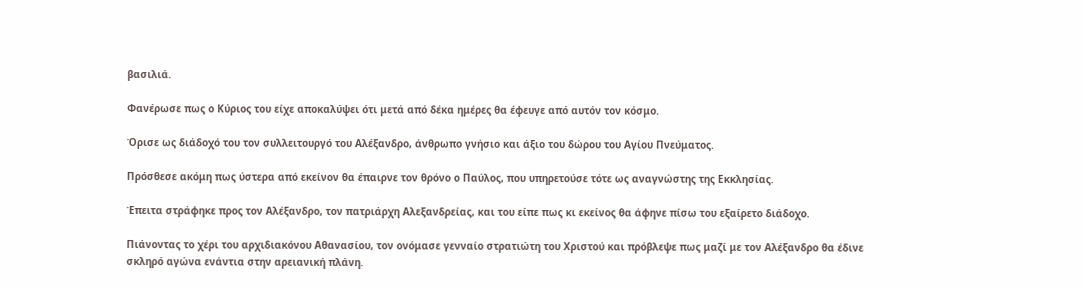βασιλιά.

Φανέρωσε πως ο Κύριος του είχε αποκαλύψει ότι μετά από δέκα ημέρες θα έφευγε από αυτόν τον κόσμο.

Όρισε ως διάδοχό του τον συλλειτουργό του Αλέξανδρο, άνθρωπο γνήσιο και άξιο του δώρου του Αγίου Πνεύματος.

Πρόσθεσε ακόμη πως ύστερα από εκείνον θα έπαιρνε τον θρόνο ο Παύλος, που υπηρετούσε τότε ως αναγνώστης της Εκκλησίας.

Έπειτα στράφηκε προς τον Αλέξανδρο, τον πατριάρχη Αλεξανδρείας, και του είπε πως κι εκείνος θα άφηνε πίσω του εξαίρετο διάδοχο.

Πιάνοντας το χέρι του αρχιδιακόνου Αθανασίου, τον ονόμασε γενναίο στρατιώτη του Χριστού και πρόβλεψε πως μαζί με τον Αλέξανδρο θα έδινε σκληρό αγώνα ενάντια στην αρειανική πλάνη.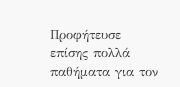Προφήτευσε επίσης πολλά παθήματα για τον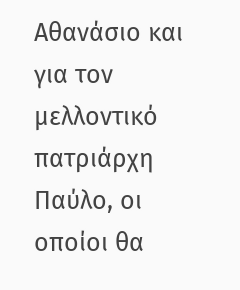Αθανάσιο και για τον μελλοντικό πατριάρχη Παύλο, οι οποίοι θα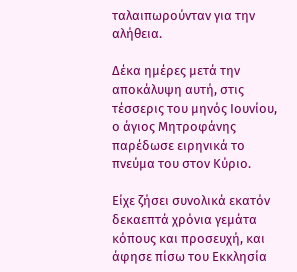ταλαιπωρούνταν για την αλήθεια.

Δέκα ημέρες μετά την αποκάλυψη αυτή, στις τέσσερις του μηνός Ιουνίου, ο άγιος Μητροφάνης παρέδωσε ειρηνικά το πνεύμα του στον Κύριο.

Είχε ζήσει συνολικά εκατόν δεκαεπτά χρόνια γεμάτα κόπους και προσευχή, και άφησε πίσω του Εκκλησία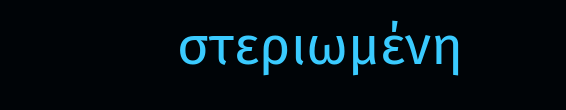στεριωμένη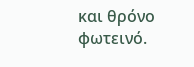και θρόνο φωτεινό.